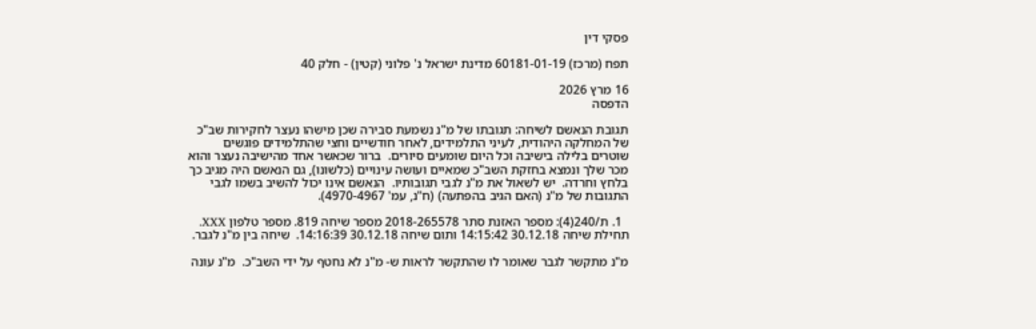פסקי דין

תפח (מרכז) 60181-01-19 מדינת ישראל נ' פלוני (קטין) - חלק 40

16 מרץ 2026
הדפסה

תגובת הנאשם לשיחה: תגובתו של מ"נ נשמעת סבירה שכן מישהו נעצר לחקירות שב"כ של המחלקה היהודית, לעיני התלמידים, לאחר חודשיים וחצי שהתלמידים פוגשים שוטרים בלילה בישיבה וכל היום שומעים סיורים.  ברור שכאשר אחד מהישיבה נעצר והוא מכר שלך ונמצא בחזקת השב"כ שמאיים ועושה עינויים (כלשונו), גם הנאשם היה מגיב כך בלחץ וחרדה.  יש לשאול את מ"נ לגבי תגובותיו.  הנאשם אינו יכול להשיב בשמו לגבי התגובות של מ"נ (האם הגיב בהפתעה) (ח"נ, עמ' 4970-4967).

  1. ת/240(4): מספר האזנת סתר 2018-265578 מספר שיחה 819. מספר טלפון XXX.  תחילת שיחה 30.12.18 14:15:42 ותום שיחה 30.12.18 14:16:39.  שיחה בין מ"נ לגבר.

מ"נ מתקשר לגבר שאומר לו שהתקשר לראות ש- מ"נ לא נחטף על ידי השב"כ.  מ"נ עונה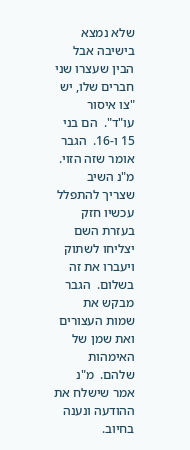שלא נמצא בישיבה אבל הבין שעצרו שני חברים שלו, יש "צו איסור עו"ד".  הם בני 15 ו-16.  הגבר אומר שזה הזוי.  מ"נ השיב שצריך להתפלל עכשיו חזק בעזרת השם יצליחו לשתוק ויעברו את זה בשלום.  הגבר מבקש את שמות העצורים ואת שמן של האימהות שלהם.  מ"נ אמר שישלח את ההודעה ונענה בחיוב.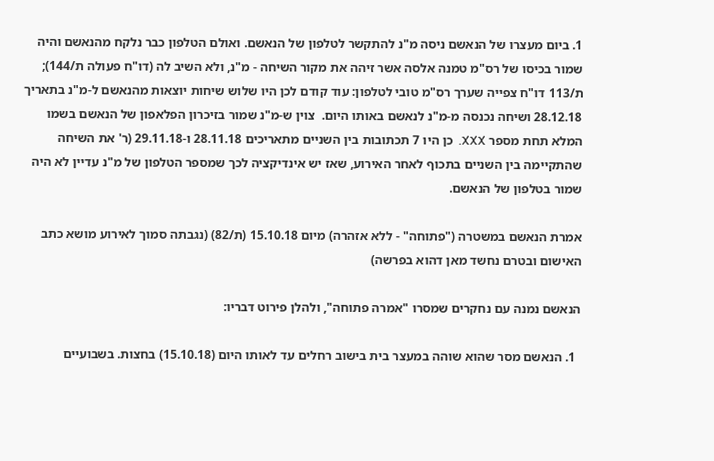1. ביום מעצרו של הנאשם ניסה מ"נ להתקשר לטלפון של הנאשם. ואולם הטלפון כבר נלקח מהנאשם והיה שמור בכיסו של רס"מ טמנה אלסה אשר זיהה את מקור השיחה - מ"נ, ולא השיב לה (דו"ח פעולה ת/144); ת/113 דו"ח צפייה שערך רס"מ טובי לטלפון: עוד קודם לכן היו שלוש שיחות יוצאות מהנאשם ל-מ"נ בתאריך 28.12.18 ושיחה נכנסה מ-מ"נ לנאשם באותו היום.  צוין ש-מ"נ שמור בזיכרון הפלאפון של הנאשם בשמו המלא תחת מספר XXX.  כן היו 7 תכתובות בין השניים מתאריכים 28.11.18 ו-29.11.18 (ר' את השיחה שהתקיימה בין השניים בתכוף לאחר האירוע, שאז יש אינדיקציה לכך שמספר הטלפון של מ"נ עדיין לא היה שמור בטלפון של הנאשם.

אמרת הנאשם במשטרה ("פתוחה" - ללא אזהרה) מיום 15.10.18 (ת/82) (נגבתה סמוך לאירוע מושא כתב האישום ובטרם נחשד מאן דהוא בפרשה)

הנאשם נמנה עם נחקרים שמסרו "אמרה פתוחה", ולהלן פירוט דבריו:

  1. הנאשם מסר שהוא שוהה במעצר בית בישוב רחלים עד לאותו היום (15.10.18) בחצות. בשבועיים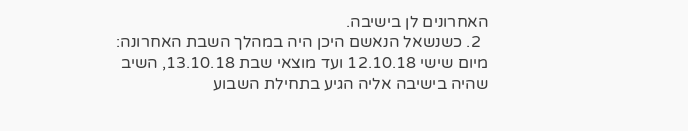האחרונים לן בישיבה.
  2. כשנשאל הנאשם היכן היה במהלך השבת האחרונה: מיום שישי 12.10.18 ועד מוצאי שבת 13.10.18, השיב שהיה בישיבה אליה הגיע בתחילת השבוע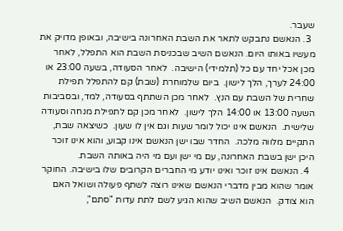שעבר.
  3. הנאשם נתבקש לתאר את השבת האחרונה בישיבה, ובאופן מדויק את מעשיו באותו היום. הנאשם השיב שבכניסת השבת הוא התפלל, לאחר מכן אכל יחד עם כל (תלמידי) הישיבה.  לאחר הסעודה, בשעה 23:00 או 24:00 לערך, הלך לישון.  ביום שלמוחרת (שבת) קם להתפלל תפילת שחרית של השבת עם הנץ.  לאחר מכן השתתף בסעודה, למד, ובסביבות השעה 13:00 או 14:00 הלך לישון.  לאחר מכן קם לתפילת מנחה וסעודה שלישית.  הנאשם אינו יכול לומר שעות וגם אין לו שעון.  כשיצאה שבת, התקיים מלווה מלכה.  החדר שבו ישן הנאשם אינו קבוע, והוא אינו זוכר היכן ישן בשבת האחרונה, עם מי ישן ועם מי היה באותה השבת.
  4. הנאשם אינו זוכר ואינו יודע מי החברים הקרובים שלו בישיבה. החוקר אומר שהוא מבין מדברי הנאשם שאינו רוצה לשתף פעולה ושואל האם הוא צודק.  הנאשם השיב שהוא הגיע לשם לתת עדות "סתם",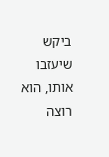ביקש שיעזבו אותו, הוא רוצה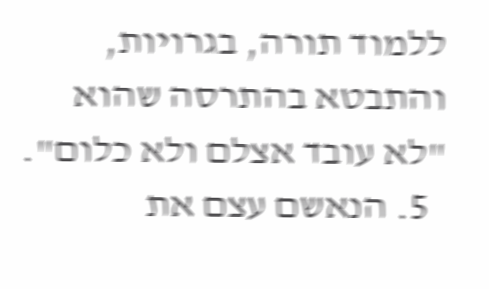ללמוד תורה, בגרויות, והתבטא בהתרסה שהוא "לא עובד אצלם ולא כלום".
  5. הנאשם עצם את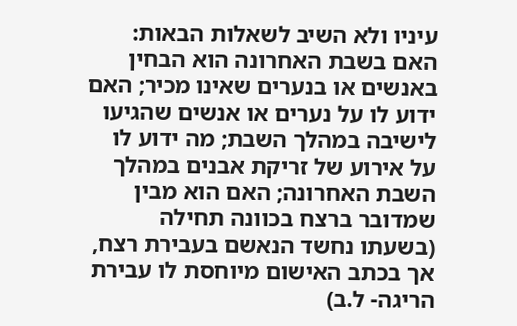עיניו ולא השיב לשאלות הבאות: האם בשבת האחרונה הוא הבחין באנשים או בנערים שאינו מכיר; האם ידוע לו על נערים או אנשים שהגיעו לישיבה במהלך השבת; מה ידוע לו על אירוע של זריקת אבנים במהלך השבת האחרונה; האם הוא מבין שמדובר ברצח בכוונה תחילה (בשעתו נחשד הנאשם בעבירת רצח, אך בכתב האישום מיוחסת לו עבירת הריגה- ל.ב)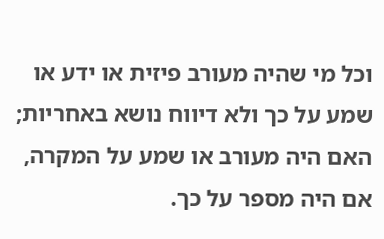וכל מי שהיה מעורב פיזית או ידע או שמע על כך ולא דיווח נושא באחריות; האם היה מעורב או שמע על המקרה, אם היה מספר על כך.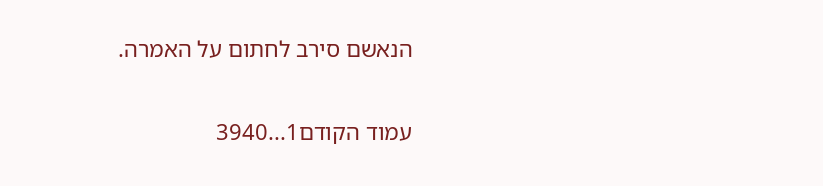הנאשם סירב לחתום על האמרה.

עמוד הקודם1...3940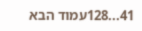41...128עמוד הבא